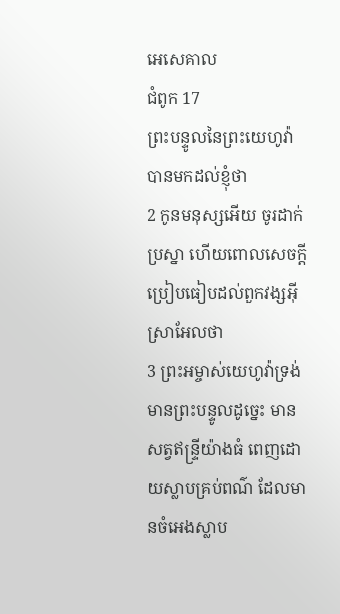អេសេគាល
ជំពូក 17
ព្រះបន្ទូលនៃព្រះយេហូវ៉ាបានមកដល់ខ្ញុំថា
2 កូនមនុស្សអើយ ចូរដាក់ប្រស្នា ហើយពោលសេចក្ដីប្រៀបធៀបដល់ពួកវង្សអ៊ីស្រាអែលថា
3 ព្រះអម្ចាស់យេហូវ៉ាទ្រង់មានព្រះបន្ទូលដូច្នេះ មានសត្វឥន្ទ្រីយ៉ាងធំ ពេញដោយស្លាបគ្រប់ពណ៌ ដែលមានចំអេងស្លាប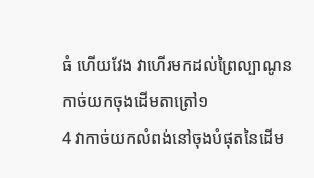ធំ ហើយវែង វាហើរមកដល់ព្រៃល្បាណូន កាច់យកចុងដើមតាត្រៅ១
4 វាកាច់យកលំពង់នៅចុងបំផុតនៃដើម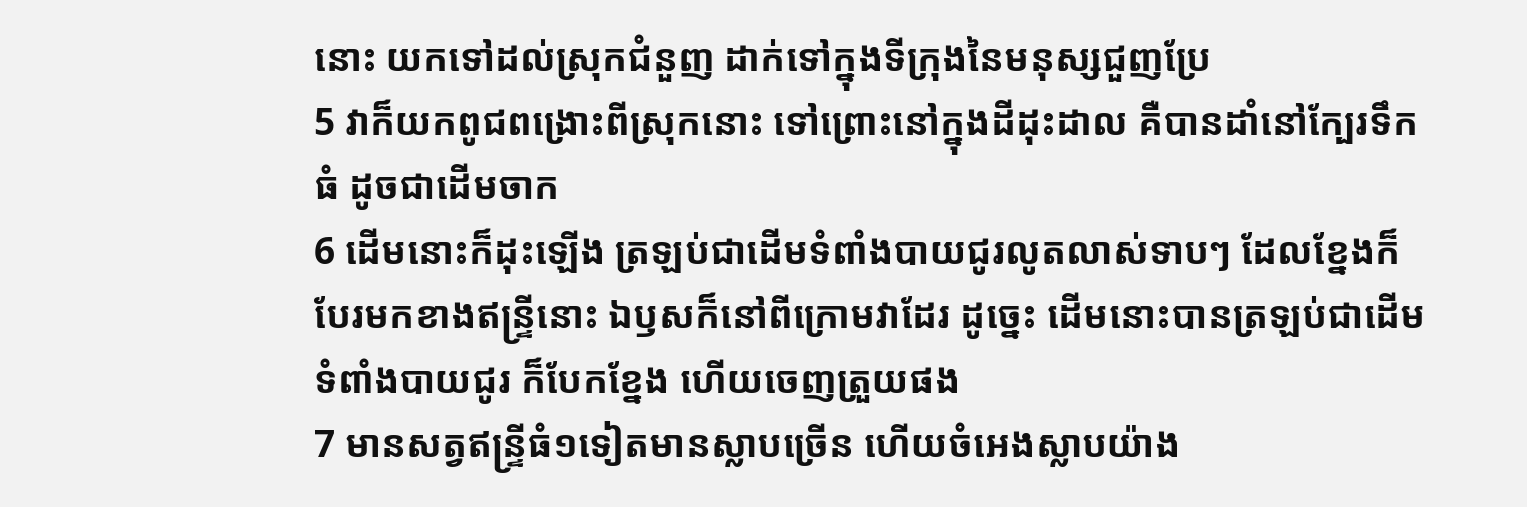នោះ យកទៅដល់ស្រុកជំនួញ ដាក់ទៅក្នុងទីក្រុងនៃមនុស្សជួញប្រែ
5 វាក៏យកពូជពង្រោះពីស្រុកនោះ ទៅព្រោះនៅក្នុងដីដុះដាល គឺបានដាំនៅក្បែរទឹកធំ ដូចជាដើមចាក
6 ដើមនោះក៏ដុះឡើង ត្រឡប់ជាដើមទំពាំងបាយជូរលូតលាស់ទាបៗ ដែលខ្នែងក៏បែរមកខាងឥន្ទ្រីនោះ ឯឫសក៏នៅពីក្រោមវាដែរ ដូច្នេះ ដើមនោះបានត្រឡប់ជាដើមទំពាំងបាយជូរ ក៏បែកខ្នែង ហើយចេញត្រួយផង
7 មានសត្វឥន្ទ្រីធំ១ទៀតមានស្លាបច្រើន ហើយចំអេងស្លាបយ៉ាង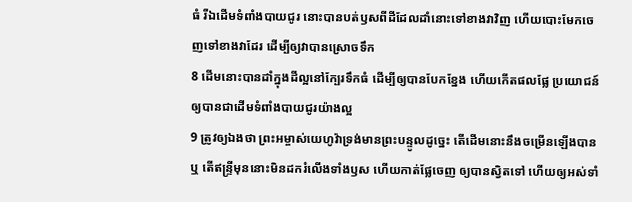ធំ រីឯដើមទំពាំងបាយជូរ នោះបានបត់ឫសពីដីដែលដាំនោះទៅខាងវាវិញ ហើយបោះមែកចេញទៅខាងវាដែរ ដើម្បីឲ្យវាបានស្រោចទឹក
8 ដើមនោះបានដាំក្នុងដីល្អនៅក្បែរទឹកធំ ដើម្បីឲ្យបានបែកខ្នែង ហើយកើតផលផ្លែ ប្រយោជន៍ឲ្យបានជាដើមទំពាំងបាយជូរយ៉ាងល្អ
9 ត្រូវឲ្យឯងថា ព្រះអម្ចាស់យេហូវ៉ាទ្រង់មានព្រះបន្ទូលដូច្នេះ តើដើមនោះនឹងចម្រើនឡើងបានឬ តើឥន្ទ្រីមុននោះមិនដករំលើងទាំងឫស ហើយកាត់ផ្លែចេញ ឲ្យបានស្វិតទៅ ហើយឲ្យអស់ទាំ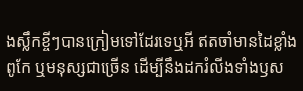ងស្លឹកខ្ចីៗបានក្រៀមទៅដែរទេឬអី ឥតចាំមានដៃខ្លាំងពូកែ ឬមនុស្សជាច្រើន ដើម្បីនឹងដករំលីងទាំងឫស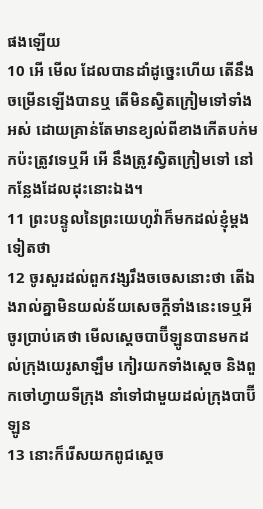ផងឡើយ
10 អើ មើល ដែលបានដាំដូច្នេះហើយ តើនឹងចម្រើនឡើងបានឬ តើមិនស្វិតក្រៀមទៅទាំងអស់ ដោយគ្រាន់តែមានខ្យល់ពីខាងកើតបក់មកប៉ះត្រូវទេឬអី អើ នឹងត្រូវស្វិតក្រៀមទៅ នៅកន្លែងដែលដុះនោះឯង។
11 ព្រះបន្ទូលនៃព្រះយេហូវ៉ាក៏មកដល់ខ្ញុំម្តងទៀតថា
12 ចូរសួរដល់ពួកវង្សរឹងចចេសនោះថា តើឯងរាល់គ្នាមិនយល់ន័យសេចក្ដីទាំងនេះទេឬអី ចូរប្រាប់គេថា មើលស្តេចបាប៊ីឡូនបានមកដល់ក្រុងយេរូសាឡឹម កៀរយកទាំងស្តេច និងពួកចៅហ្វាយទីក្រុង នាំទៅជាមួយដល់ក្រុងបាប៊ីឡូន
13 នោះក៏រើសយកពូជស្តេច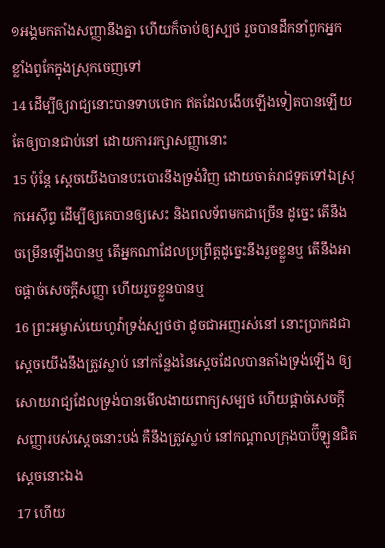១អង្គមកតាំងសញ្ញានឹងគ្នា ហើយក៏ចាប់ឲ្យស្បថ រួចបានដឹកនាំពួកអ្នកខ្លាំងពូកែក្នុងស្រុកចេញទៅ
14 ដើម្បីឲ្យរាជ្យនោះបានទាបថោក ឥតដែលងើបឡើងទៀតបានឡើយ តែឲ្យបានជាប់នៅ ដោយការរក្សាសញ្ញានោះ
15 ប៉ុន្តែ ស្តេចយើងបានបះបោរនឹងទ្រង់វិញ ដោយចាត់រាជទូតទៅឯស្រុកអេស៊ីព្ទ ដើម្បីឲ្យគេបានឲ្យសេះ និងពលទ័ពមកជាច្រើន ដូច្នេះ តើនឹងចម្រើនឡើងបានឬ តើអ្នកណាដែលប្រព្រឹត្តដូច្នេះនឹងរួចខ្លួនឬ តើនឹងអាចផ្តាច់សេចក្ដីសញ្ញា ហើយរួចខ្លួនបានឬ
16 ព្រះអម្ចាស់យេហូវ៉ាទ្រង់ស្បថថា ដូចជាអញរស់នៅ នោះប្រាកដជាស្តេចយើងនឹងត្រូវស្លាប់ នៅកន្លែងនៃស្តេចដែលបានតាំងទ្រង់ឡើង ឲ្យសោយរាជ្យដែលទ្រង់បានមើលងាយពាក្យសម្បថ ហើយផ្តាច់សេចក្ដីសញ្ញារបស់ស្តេចនោះបង់ គឺនឹងត្រូវស្លាប់ នៅកណ្តាលក្រុងបាប៊ីឡូនជិតស្តេចនោះឯង
17 ហើយ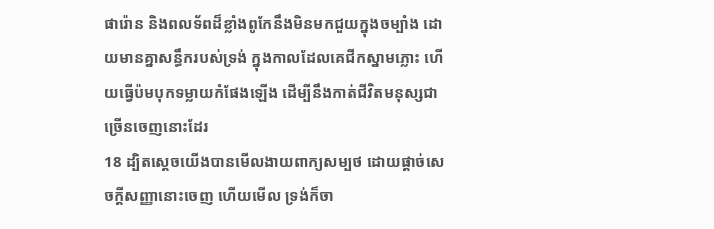ផារ៉ោន និងពលទ័ពដ៏ខ្លាំងពូកែនឹងមិនមកជួយក្នុងចម្បាំង ដោយមានគ្នាសន្ធឹករបស់ទ្រង់ ក្នុងកាលដែលគេជីកស្នាមភ្លោះ ហើយធ្វើប៉មបុកទម្លាយកំផែងឡើង ដើម្បីនឹងកាត់ជីវិតមនុស្សជាច្រើនចេញនោះដែរ
18 ដ្បិតស្តេចយើងបានមើលងាយពាក្យសម្បថ ដោយផ្តាច់សេចក្ដីសញ្ញានោះចេញ ហើយមើល ទ្រង់ក៏ចា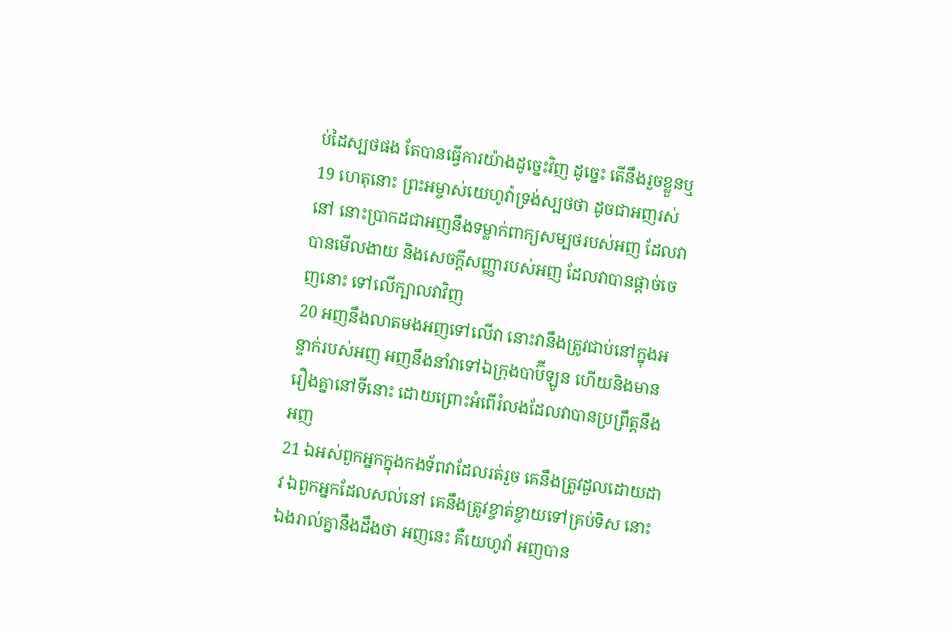ប់ដៃស្បថផង តែបានធ្វើការយ៉ាងដូច្នេះវិញ ដូច្នេះ តើនឹងរួចខ្លួនឬ
19 ហេតុនោះ ព្រះអម្ចាស់យេហូវ៉ាទ្រង់ស្បថថា ដូចជាអញរស់នៅ នោះប្រាកដជាអញនឹងទម្លាក់ពាក្យសម្បថរបស់អញ ដែលវាបានមើលងាយ និងសេចក្ដីសញ្ញារបស់អញ ដែលវាបានផ្តាច់ចេញនោះ ទៅលើក្បាលវាវិញ
20 អញនឹងលាតមងអញទៅលើវា នោះវានឹងត្រូវជាប់នៅក្នុងអន្ទាក់របស់អញ អញនឹងនាំវាទៅឯក្រុងបាប៊ីឡូន ហើយនិងមានរឿងគ្នានៅទីនោះ ដោយព្រោះអំពើរំលងដែលវាបានប្រព្រឹត្តនឹងអញ
21 ឯអស់ពួកអ្នកក្នុងកងទ័ពវាដែលរត់រួច គេនឹងត្រូវដួលដោយដាវ ឯពួកអ្នកដែលសល់នៅ គេនឹងត្រូវខ្ចាត់ខ្ចាយទៅគ្រប់ទិស នោះឯងរាល់គ្នានឹងដឹងថា អញនេះ គឺយេហូវ៉ា អញបាន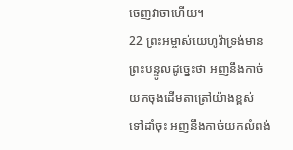ចេញវាចាហើយ។
22 ព្រះអម្ចាស់យេហូវ៉ាទ្រង់មានព្រះបន្ទូលដូច្នេះថា អញនឹងកាច់យកចុងដើមតាត្រៅយ៉ាងខ្ពស់ ទៅដាំចុះ អញនឹងកាច់យកលំពង់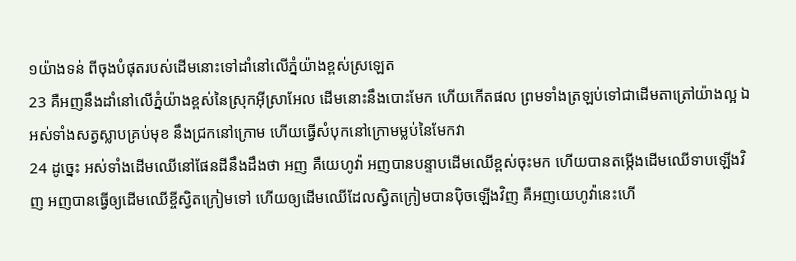១យ៉ាងទន់ ពីចុងបំផុតរបស់ដើមនោះទៅដាំនៅលើភ្នំយ៉ាងខ្ពស់ស្រឡេត
23 គឺអញនឹងដាំនៅលើភ្នំយ៉ាងខ្ពស់នៃស្រុកអ៊ីស្រាអែល ដើមនោះនឹងបោះមែក ហើយកើតផល ព្រមទាំងត្រឡប់ទៅជាដើមតាត្រៅយ៉ាងល្អ ឯអស់ទាំងសត្វស្លាបគ្រប់មុខ នឹងជ្រកនៅក្រោម ហើយធ្វើសំបុកនៅក្រោមម្លប់នៃមែកវា
24 ដូច្នេះ អស់ទាំងដើមឈើនៅផែនដីនឹងដឹងថា អញ គឺយេហូវ៉ា អញបានបន្ទាបដើមឈើខ្ពស់ចុះមក ហើយបានតម្កើងដើមឈើទាបឡើងវិញ អញបានធ្វើឲ្យដើមឈើខ្ចីស្វិតក្រៀមទៅ ហើយឲ្យដើមឈើដែលស្វិតក្រៀមបានប៉ិចឡើងវិញ គឺអញយេហូវ៉ានេះហើ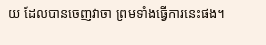យ ដែលបានចេញវាចា ព្រមទាំងធ្វើការនេះផង។